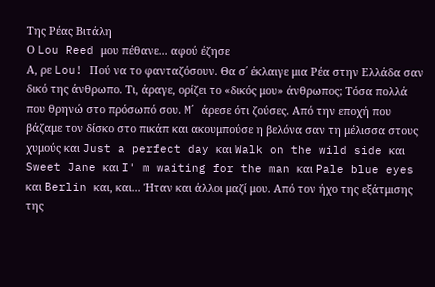Της Ρέας Βιτάλη
Ο Lou Reed μου πέθανε... αφού έζησε
Α, ρε Lou! Πού να το φανταζόσουν. Θα σ΄ έκλαιγε μια Ρέα στην Ελλάδα σαν δικό της άνθρωπο. Τι, άραγε, ορίζει το «δικός μου» άνθρωπος; Τόσα πολλά που θρηνώ στο πρόσωπό σου. M΄ άρεσε ότι ζούσες. Από την εποχή που βάζαμε τον δίσκο στο πικάπ και ακουμπούσε η βελόνα σαν τη μέλισσα στους χυμούς και Just a perfect day και Walk on the wild side και Sweet Jane και I' m waiting for the man και Pale blue eyes και Berlin και, και... Ήταν και άλλοι μαζί μου. Από τον ήχο της εξάτμισης της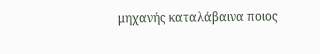μηχανής καταλάβαινα ποιος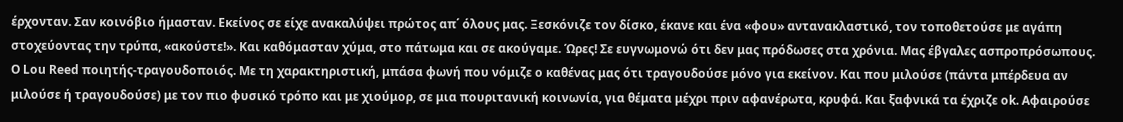έρχονταν. Σαν κοινόβιο ήμασταν. Εκείνος σε είχε ανακαλύψει πρώτος απ΄ όλους μας. Ξεσκόνιζε τον δίσκο, έκανε και ένα «φου» αντανακλαστικό, τον τοποθετούσε με αγάπη στοχεύοντας την τρύπα, «ακούστε!». Και καθόμασταν χύμα, στο πάτωμα και σε ακούγαμε. Ώρες! Σε ευγνωμονώ ότι δεν μας πρόδωσες στα χρόνια. Μας έβγαλες ασπροπρόσωπους.
Ο Lou Reed ποιητής-τραγουδοποιός. Με τη χαρακτηριστική, μπάσα φωνή που νόμιζε ο καθένας μας ότι τραγουδούσε μόνο για εκείνον. Και που μιλούσε (πάντα μπέρδευα αν μιλούσε ή τραγουδούσε) με τον πιο φυσικό τρόπο και με χιούμορ, σε μια πουριτανική κοινωνία, για θέματα μέχρι πριν αφανέρωτα, κρυφά. Και ξαφνικά τα έχριζε ok. Αφαιρούσε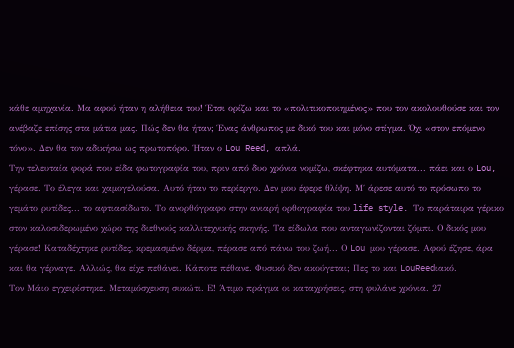κάθε αμηχανία. Μα αφού ήταν η αλήθεια του! Έτσι ορίζω και το «πολιτικοποιημένος» που τον ακολουθούσε και τον ανέβαζε επίσης στα μάτια μας. Πώς δεν θα ήταν; Ένας άνθρωπος με δικό του και μόνο στίγμα. Όχι «στον επόμενο τόνο». Δεν θα τον αδικήσω ως πρωτοπόρο. Ήταν ο Lou Reed, απλά.
Την τελευταία φορά που είδα φωτογραφία του, πριν από δυο χρόνια νομίζω, σκέφτηκα αυτόματα... πάει και ο Lou, γέρασε. Το έλεγα και χαμογελούσα. Αυτό ήταν το περίεργο. Δεν μου έφερε θλίψη. Μ΄ άρεσε αυτό το πρόσωπο το γεμάτο ρυτίδες... το αφτιασίδωτο. Το ανορθόγραφο στην ανιαρή ορθογραφία του life style. Το παράταιρα γέρικο στον καλοσιδερωμένο χώρο της διεθνούς καλλιτεχνικής σκηνής. Τα είδωλα που ανταγωνίζονται ζόμπι. Ο δικός μου γέρασε! Καταδέχτηκε ρυτίδες, κρεμασμένο δέρμα, πέρασε από πάνω του ζωή... Ο Lou μου γέρασε. Αφού έζησε, άρα και θα γέρναγε. Αλλιώς, θα είχε πεθάνει. Κάποτε πέθανε. Φυσικό δεν ακούγεται; Πες το και LouReedιακό.
Τον Μάιο εγχειρίστηκε. Μεταμόσχευση συκώτι. Ε! Άτιμο πράγμα οι καταχρήσεις, στη φυλάνε χρόνια. 27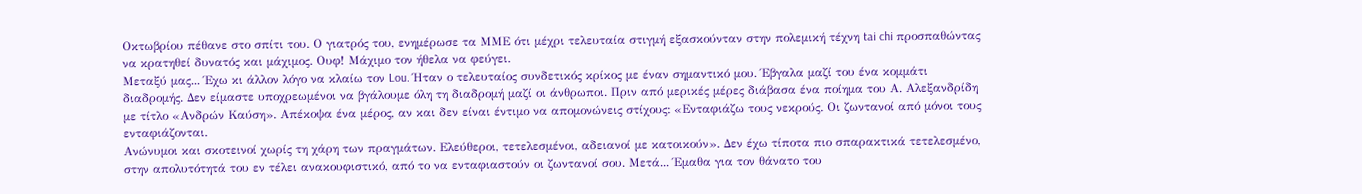Οκτωβρίου πέθανε στο σπίτι του. Ο γιατρός του, ενημέρωσε τα ΜΜΕ ότι μέχρι τελευταία στιγμή εξασκούνταν στην πολεμική τέχνη tai chi προσπαθώντας να κρατηθεί δυνατός και μάχιμος. Ουφ! Μάχιμο τον ήθελα να φεύγει.
Μεταξύ μας... Έχω κι άλλον λόγο να κλαίω τον Lou. Ήταν ο τελευταίος συνδετικός κρίκος με έναν σημαντικό μου. Έβγαλα μαζί του ένα κομμάτι διαδρομής. Δεν είμαστε υποχρεωμένοι να βγάλουμε όλη τη διαδρομή μαζί οι άνθρωποι. Πριν από μερικές μέρες διάβασα ένα ποίημα του Α. Αλεξανδρίδη με τίτλο «Ανδρών Καύση». Απέκοψα ένα μέρος, αν και δεν είναι έντιμο να απομονώνεις στίχους: «Ενταφιάζω τους νεκρούς. Οι ζωντανοί από μόνοι τους ενταφιάζονται.
Ανώνυμοι και σκοτεινοί χωρίς τη χάρη των πραγμάτων. Ελεύθεροι, τετελεσμένοι, αδειανοί με κατοικούν». Δεν έχω τίποτα πιο σπαρακτικά τετελεσμένο, στην απολυτότητά του εν τέλει ανακουφιστικό, από το να ενταφιαστούν οι ζωντανοί σου. Μετά... Έμαθα για τον θάνατο του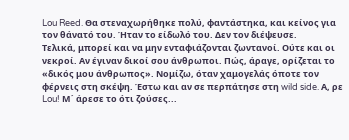Lou Reed. Θα στεναχωρήθηκε πολύ, φαντάστηκα, και κείνος για τον θάνατό του. Ήταν το είδωλό του. Δεν τον διέψευσε.
Τελικά, μπορεί και να μην ενταφιάζονται ζωντανοί. Ούτε και οι νεκροί. Αν έγιναν δικοί σου άνθρωποι. Πώς, άραγε, ορίζεται το «δικός μου άνθρωπος». Νομίζω, όταν χαμογελάς όποτε τον φέρνεις στη σκέψη. Έστω και αν σε περπάτησε στη wild side. Α, ρε Lou! Μ΄ άρεσε το ότι ζούσες...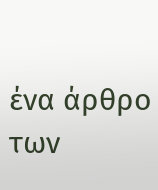ένα άρθρο των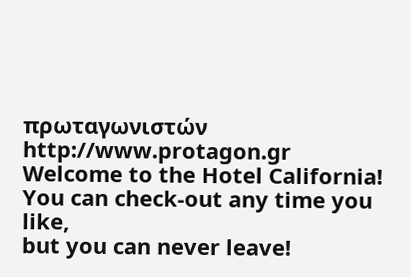πρωταγωνιστών
http://www.protagon.gr
Welcome to the Hotel California!
You can check-out any time you like,
but you can never leave!